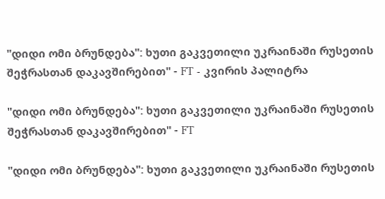"დიდი ომი ბრუნდება": ხუთი გაკვეთილი უკრაინაში რუსეთის შეჭრასთან დაკავშირებით" - FT - კვირის პალიტრა

"დიდი ომი ბრუნდება": ხუთი გაკვეთილი უკრაინაში რუსეთის შეჭრასთან დაკავშირებით" - FT

"დიდი ომი ბრუნდება": ხუთი გაკვეთილი უკრაინაში რუსეთის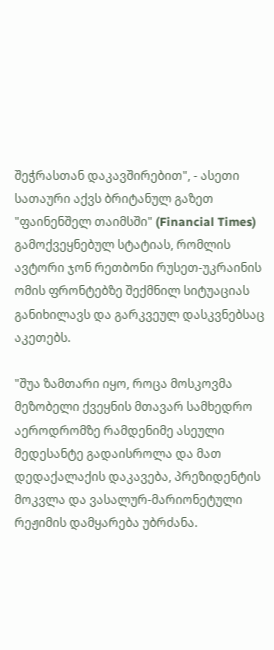შეჭრასთან დაკავშირებით", - ასეთი სათაური აქვს ბრიტანულ გაზეთ "ფაინენშელ თაიმსში" (Financial Times) გამოქვეყნებულ სტატიას, რომლის ავტორი ჯონ რეთბონი რუსეთ-უკრაინის ომის ფრონტებზე შექმნილ სიტუაციას განიხილავს და გარკვეულ დასკვნებსაც აკეთებს.

"შუა ზამთარი იყო, როცა მოსკოვმა მეზობელი ქვეყნის მთავარ სამხედრო აეროდრომზე რამდენიმე ასეული მედესანტე გადაისროლა და მათ დედაქალაქის დაკავება, პრეზიდენტის მოკვლა და ვასალურ-მარიონეტული რეჟიმის დამყარება უბრძანა.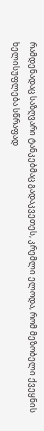რამდენადაც საზღვარი ტანკებმაც გადაკვეთეს, კრემლი ელოდა, რომ მეზობელი ქვეყნის ხელისუფლება სწრაფად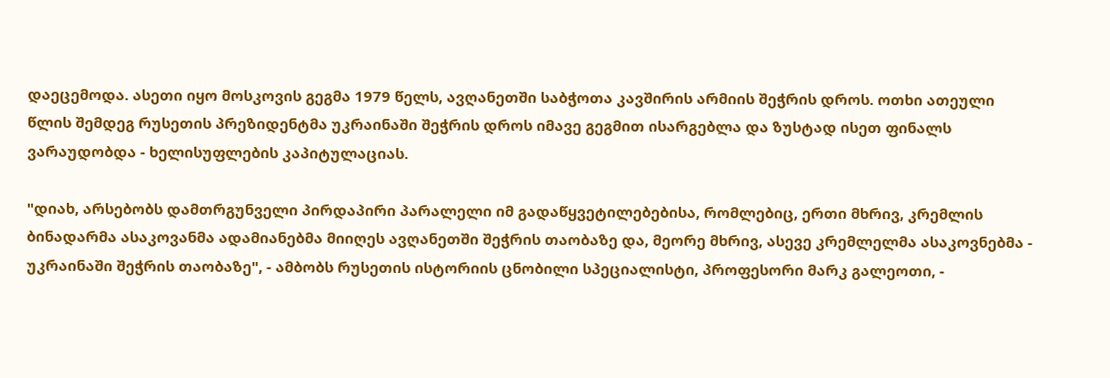დაეცემოდა. ასეთი იყო მოსკოვის გეგმა 1979 წელს, ავღანეთში საბჭოთა კავშირის არმიის შეჭრის დროს. ოთხი ათეული წლის შემდეგ რუსეთის პრეზიდენტმა უკრაინაში შეჭრის დროს იმავე გეგმით ისარგებლა და ზუსტად ისეთ ფინალს ვარაუდობდა - ხელისუფლების კაპიტულაციას.

"დიახ, არსებობს დამთრგუნველი პირდაპირი პარალელი იმ გადაწყვეტილებებისა, რომლებიც, ერთი მხრივ, კრემლის ბინადარმა ასაკოვანმა ადამიანებმა მიიღეს ავღანეთში შეჭრის თაობაზე და, მეორე მხრივ, ასევე კრემლელმა ასაკოვნებმა - უკრაინაში შეჭრის თაობაზე", - ამბობს რუსეთის ისტორიის ცნობილი სპეციალისტი, პროფესორი მარკ გალეოთი, -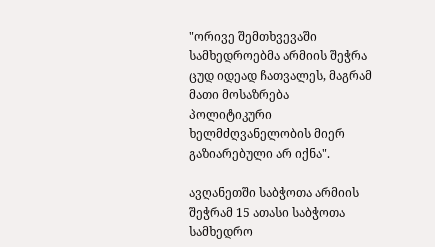"ორივე შემთხვევაში სამხედროებმა არმიის შეჭრა ცუდ იდეად ჩათვალეს, მაგრამ მათი მოსაზრება პოლიტიკური ხელმძღვანელობის მიერ გაზიარებული არ იქნა".

ავღანეთში საბჭოთა არმიის შეჭრამ 15 ათასი საბჭოთა სამხედრო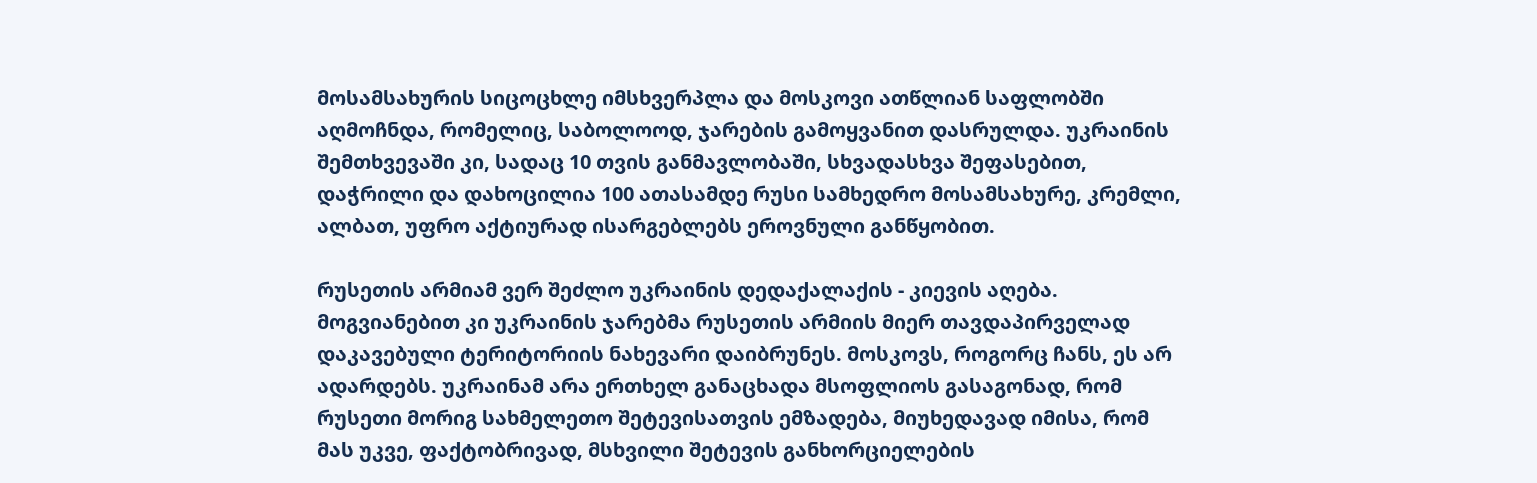მოსამსახურის სიცოცხლე იმსხვერპლა და მოსკოვი ათწლიან საფლობში აღმოჩნდა, რომელიც, საბოლოოდ, ჯარების გამოყვანით დასრულდა. უკრაინის შემთხვევაში კი, სადაც 10 თვის განმავლობაში, სხვადასხვა შეფასებით, დაჭრილი და დახოცილია 100 ათასამდე რუსი სამხედრო მოსამსახურე, კრემლი, ალბათ, უფრო აქტიურად ისარგებლებს ეროვნული განწყობით.

რუსეთის არმიამ ვერ შეძლო უკრაინის დედაქალაქის - კიევის აღება. მოგვიანებით კი უკრაინის ჯარებმა რუსეთის არმიის მიერ თავდაპირველად დაკავებული ტერიტორიის ნახევარი დაიბრუნეს. მოსკოვს, როგორც ჩანს, ეს არ ადარდებს. უკრაინამ არა ერთხელ განაცხადა მსოფლიოს გასაგონად, რომ რუსეთი მორიგ სახმელეთო შეტევისათვის ემზადება, მიუხედავად იმისა, რომ მას უკვე, ფაქტობრივად, მსხვილი შეტევის განხორციელების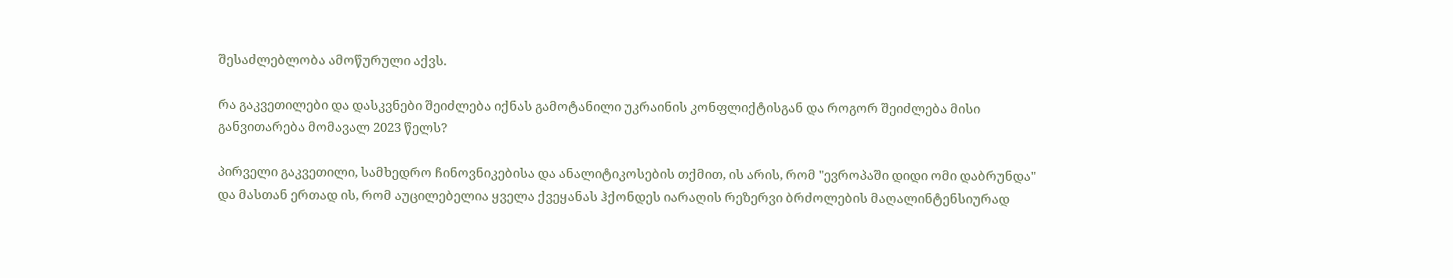შესაძლებლობა ამოწურული აქვს.

რა გაკვეთილები და დასკვნები შეიძლება იქნას გამოტანილი უკრაინის კონფლიქტისგან და როგორ შეიძლება მისი განვითარება მომავალ 2023 წელს?

პირველი გაკვეთილი, სამხედრო ჩინოვნიკებისა და ანალიტიკოსების თქმით, ის არის, რომ "ევროპაში დიდი ომი დაბრუნდა" და მასთან ერთად ის, რომ აუცილებელია ყველა ქვეყანას ჰქონდეს იარაღის რეზერვი ბრძოლების მაღალინტენსიურად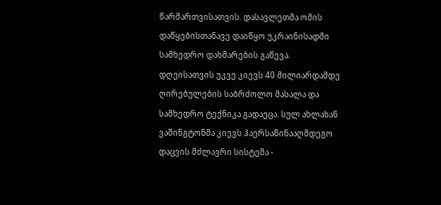წარმართვისათვის. დასავლეთმა ომის დაწყებისთანავე დაიწყო უკრაინისადმი სამხედრო დახმარების გაწევა. დღეისათვის უკვე კიევს 40 მილიარდამდე ღირებულების საბრძოლო მასალა და სამხედრო ტექნიკა გადაეცა. სულ ახლახან ვაშინგტონმა კიევს ჰაერსაწინააღმდეგო დაცვის მძლავრი სისტემა -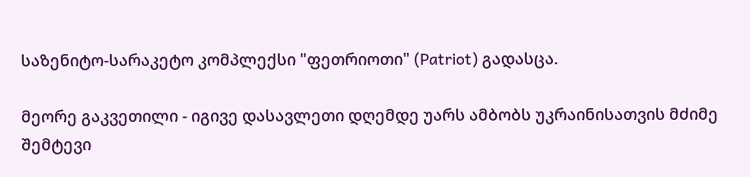საზენიტო-სარაკეტო კომპლექსი "ფეთრიოთი" (Patriot) გადასცა.

მეორე გაკვეთილი - იგივე დასავლეთი დღემდე უარს ამბობს უკრაინისათვის მძიმე შემტევი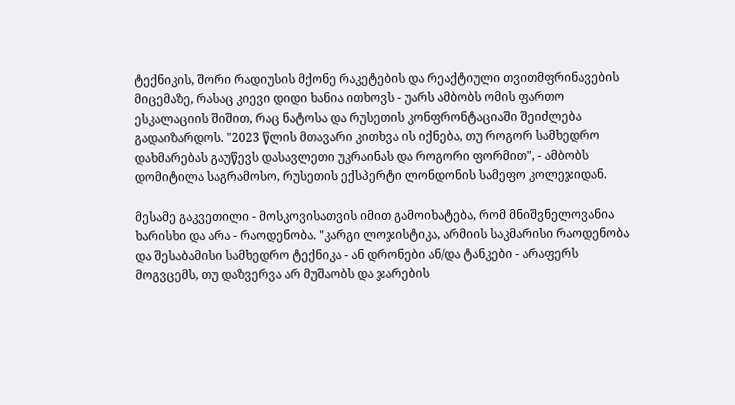ტექნიკის, შორი რადიუსის მქონე რაკეტების და რეაქტიული თვითმფრინავების მიცემაზე, რასაც კიევი დიდი ხანია ითხოვს - უარს ამბობს ომის ფართო ესკალაციის შიშით, რაც ნატოსა და რუსეთის კონფრონტაციაში შეიძლება გადაიზარდოს. "2023 წლის მთავარი კითხვა ის იქნება, თუ როგორ სამხედრო დახმარებას გაუწევს დასავლეთი უკრაინას და როგორი ფორმით", - ამბობს დომიტილა საგრამოსო, რუსეთის ექსპერტი ლონდონის სამეფო კოლეჯიდან.

მესამე გაკვეთილი - მოსკოვისათვის იმით გამოიხატება, რომ მნიშვნელოვანია ხარისხი და არა - რაოდენობა. "კარგი ლოჯისტიკა, არმიის საკმარისი რაოდენობა და შესაბამისი სამხედრო ტექნიკა - ან დრონები ან/და ტანკები - არაფერს მოგვცემს, თუ დაზვერვა არ მუშაობს და ჯარების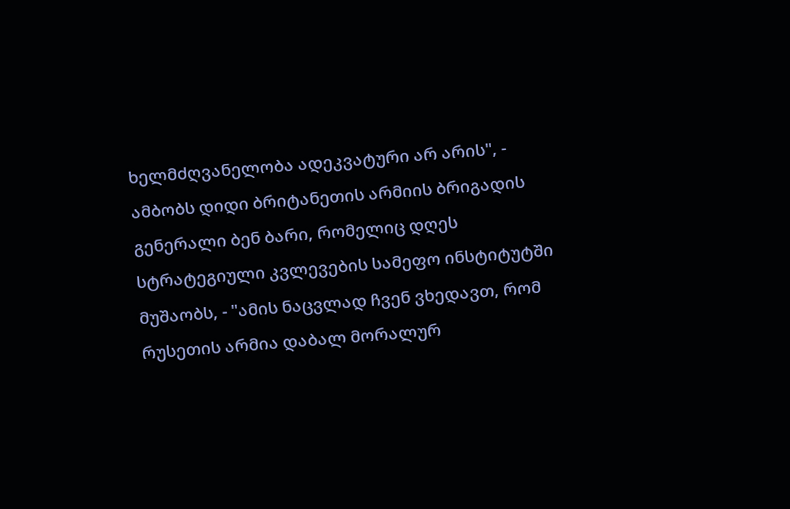ხელმძღვანელობა ადეკვატური არ არის", - ამბობს დიდი ბრიტანეთის არმიის ბრიგადის გენერალი ბენ ბარი, რომელიც დღეს სტრატეგიული კვლევების სამეფო ინსტიტუტში მუშაობს, - "ამის ნაცვლად ჩვენ ვხედავთ, რომ რუსეთის არმია დაბალ მორალურ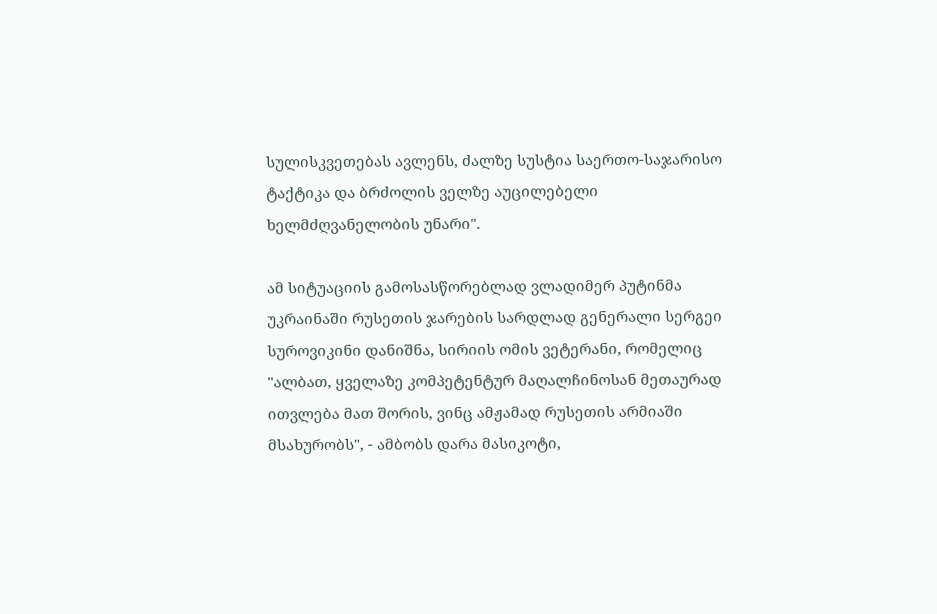სულისკვეთებას ავლენს, ძალზე სუსტია საერთო-საჯარისო ტაქტიკა და ბრძოლის ველზე აუცილებელი ხელმძღვანელობის უნარი".

ამ სიტუაციის გამოსასწორებლად ვლადიმერ პუტინმა უკრაინაში რუსეთის ჯარების სარდლად გენერალი სერგეი სუროვიკინი დანიშნა, სირიის ომის ვეტერანი, რომელიც "ალბათ, ყველაზე კომპეტენტურ მაღალჩინოსან მეთაურად ითვლება მათ შორის, ვინც ამჟამად რუსეთის არმიაში მსახურობს", - ამბობს დარა მასიკოტი,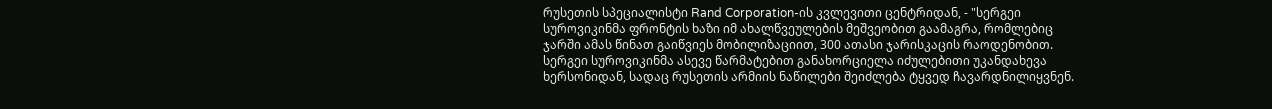რუსეთის სპეციალისტი Rand Corporation-ის კვლევითი ცენტრიდან, - "სერგეი სუროვიკინმა ფრონტის ხაზი იმ ახალწვეულების მეშვეობით გაამაგრა, რომლებიც ჯარში ამას წინათ გაიწვიეს მობილიზაციით, 300 ათასი ჯარისკაცის რაოდენობით. სერგეი სუროვიკინმა ასევე წარმატებით განახორციელა იძულებითი უკანდახევა ხერსონიდან, სადაც რუსეთის არმიის ნაწილები შეიძლება ტყვედ ჩავარდნილიყვნენ.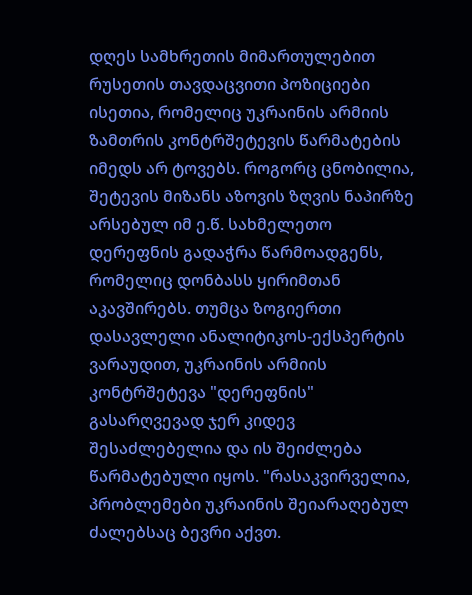დღეს სამხრეთის მიმართულებით რუსეთის თავდაცვითი პოზიციები ისეთია, რომელიც უკრაინის არმიის ზამთრის კონტრშეტევის წარმატების იმედს არ ტოვებს. როგორც ცნობილია, შეტევის მიზანს აზოვის ზღვის ნაპირზე არსებულ იმ ე.წ. სახმელეთო დერეფნის გადაჭრა წარმოადგენს, რომელიც დონბასს ყირიმთან აკავშირებს. თუმცა ზოგიერთი დასავლელი ანალიტიკოს-ექსპერტის ვარაუდით, უკრაინის არმიის კონტრშეტევა "დერეფნის" გასარღვევად ჯერ კიდევ შესაძლებელია და ის შეიძლება წარმატებული იყოს. "რასაკვირველია, პრობლემები უკრაინის შეიარაღებულ ძალებსაც ბევრი აქვთ.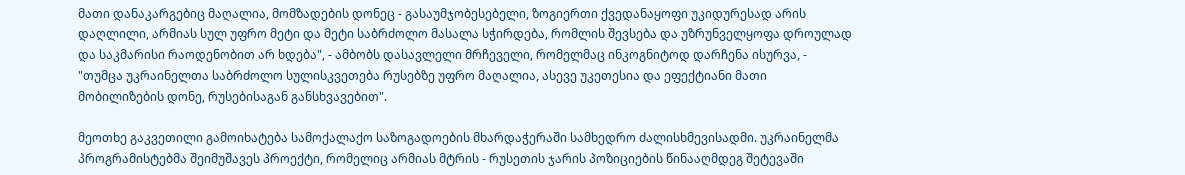მათი დანაკარგებიც მაღალია, მომზადების დონეც - გასაუმჯობესებელი, ზოგიერთი ქვედანაყოფი უკიდურესად არის დაღლილი, არმიას სულ უფრო მეტი და მეტი საბრძოლო მასალა სჭირდება, რომლის შევსება და უზრუნველყოფა დროულად და საკმარისი რაოდენობით არ ხდება", - ამბობს დასავლელი მრჩეველი, რომელმაც ინკოგნიტოდ დარჩენა ისურვა, - "თუმცა უკრაინელთა საბრძოლო სულისკვეთება რუსებზე უფრო მაღალია, ასევე უკეთესია და ეფექტიანი მათი მობილიზების დონე, რუსებისაგან განსხვავებით".

მეოთხე გაკვეთილი გამოიხატება სამოქალაქო საზოგადოების მხარდაჭერაში სამხედრო ძალისხმევისადმი. უკრაინელმა პროგრამისტებმა შეიმუშავეს პროექტი, რომელიც არმიას მტრის - რუსეთის ჯარის პოზიციების წინააღმდეგ შეტევაში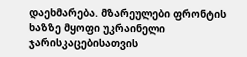დაეხმარება. მზარეულები ფრონტის ხაზზე მყოფი უკრაინელი ჯარისკაცებისათვის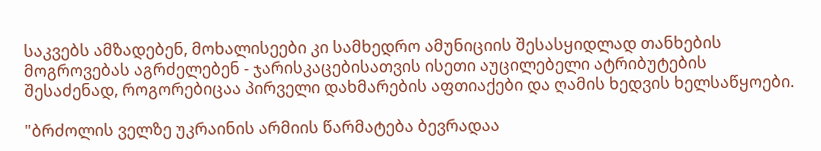საკვებს ამზადებენ, მოხალისეები კი სამხედრო ამუნიციის შესასყიდლად თანხების მოგროვებას აგრძელებენ - ჯარისკაცებისათვის ისეთი აუცილებელი ატრიბუტების შესაძენად, როგორებიცაა პირველი დახმარების აფთიაქები და ღამის ხედვის ხელსაწყოები.

"ბრძოლის ველზე უკრაინის არმიის წარმატება ბევრადაა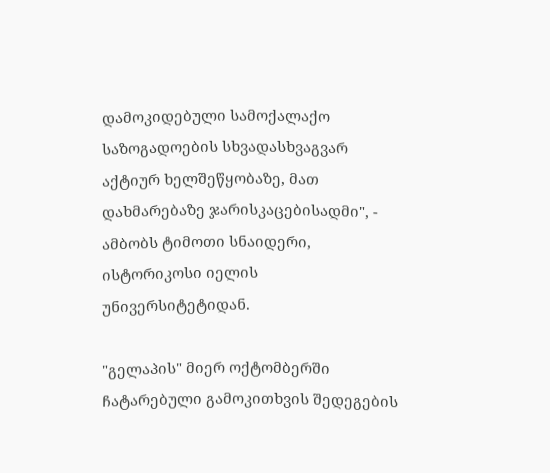დამოკიდებული სამოქალაქო საზოგადოების სხვადასხვაგვარ აქტიურ ხელშეწყობაზე, მათ დახმარებაზე ჯარისკაცებისადმი", - ამბობს ტიმოთი სნაიდერი, ისტორიკოსი იელის უნივერსიტეტიდან.

"გელაპის" მიერ ოქტომბერში ჩატარებული გამოკითხვის შედეგების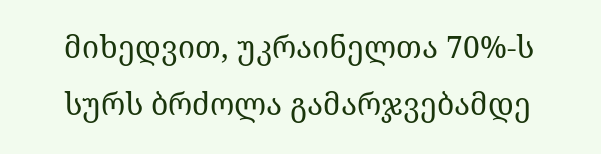მიხედვით, უკრაინელთა 70%-ს სურს ბრძოლა გამარჯვებამდე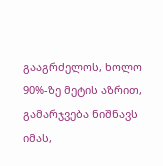გააგრძელოს, ხოლო 90%-ზე მეტის აზრით, გამარჯვება ნიშნავს იმას,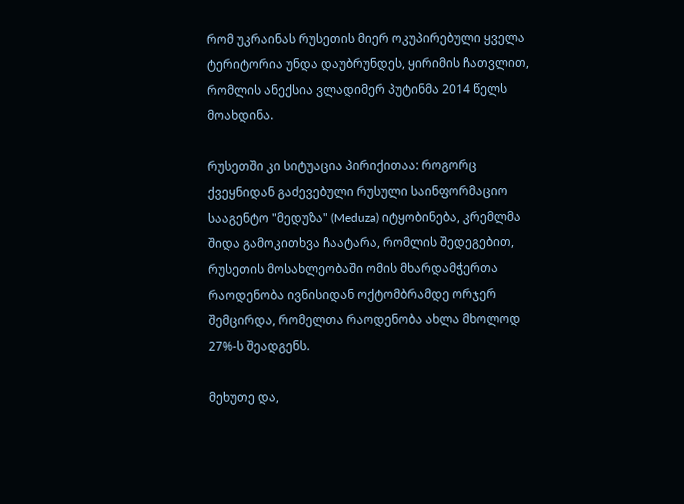რომ უკრაინას რუსეთის მიერ ოკუპირებული ყველა ტერიტორია უნდა დაუბრუნდეს, ყირიმის ჩათვლით, რომლის ანექსია ვლადიმერ პუტინმა 2014 წელს მოახდინა.

რუსეთში კი სიტუაცია პირიქითაა: როგორც ქვეყნიდან გაძევებული რუსული საინფორმაციო სააგენტო "მედუზა" (Meduza) იტყობინება, კრემლმა შიდა გამოკითხვა ჩაატარა, რომლის შედეგებით, რუსეთის მოსახლეობაში ომის მხარდამჭერთა რაოდენობა ივნისიდან ოქტომბრამდე ორჯერ შემცირდა, რომელთა რაოდენობა ახლა მხოლოდ 27%-ს შეადგენს.

მეხუთე და,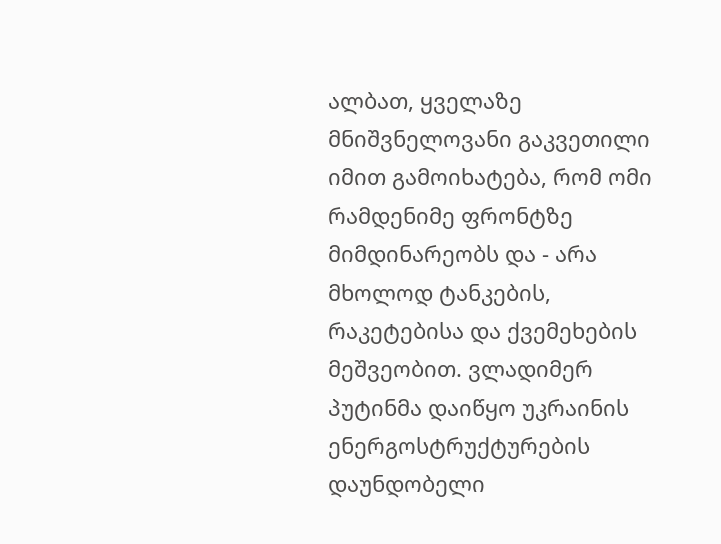ალბათ, ყველაზე მნიშვნელოვანი გაკვეთილი იმით გამოიხატება, რომ ომი რამდენიმე ფრონტზე მიმდინარეობს და - არა მხოლოდ ტანკების, რაკეტებისა და ქვემეხების მეშვეობით. ვლადიმერ პუტინმა დაიწყო უკრაინის ენერგოსტრუქტურების დაუნდობელი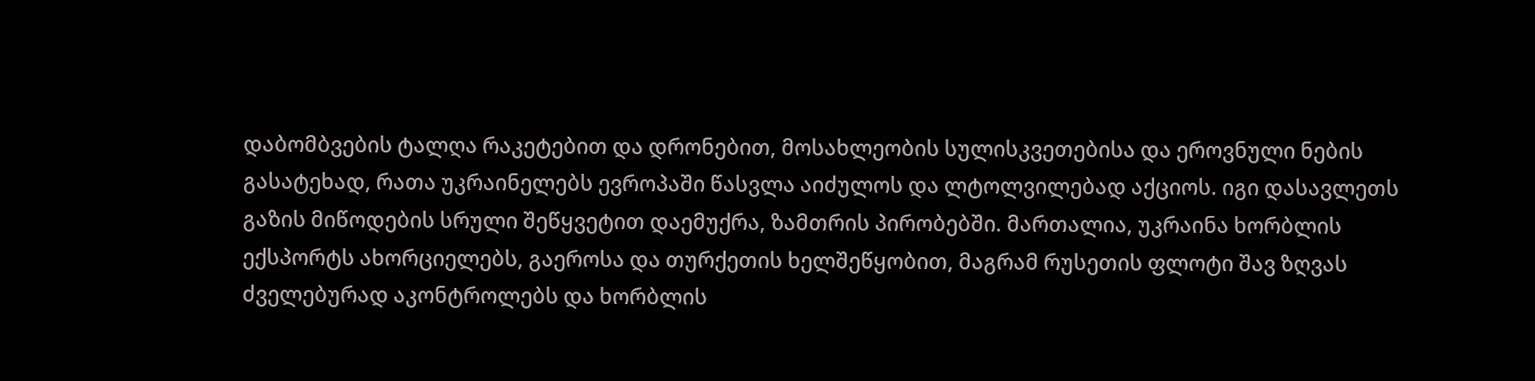დაბომბვების ტალღა რაკეტებით და დრონებით, მოსახლეობის სულისკვეთებისა და ეროვნული ნების გასატეხად, რათა უკრაინელებს ევროპაში წასვლა აიძულოს და ლტოლვილებად აქციოს. იგი დასავლეთს გაზის მიწოდების სრული შეწყვეტით დაემუქრა, ზამთრის პირობებში. მართალია, უკრაინა ხორბლის ექსპორტს ახორციელებს, გაეროსა და თურქეთის ხელშეწყობით, მაგრამ რუსეთის ფლოტი შავ ზღვას ძველებურად აკონტროლებს და ხორბლის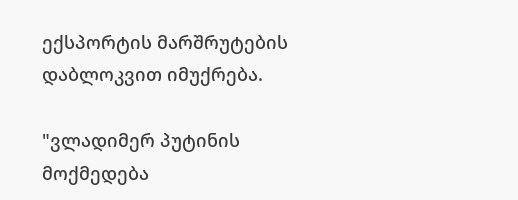ექსპორტის მარშრუტების დაბლოკვით იმუქრება.

"ვლადიმერ პუტინის მოქმედება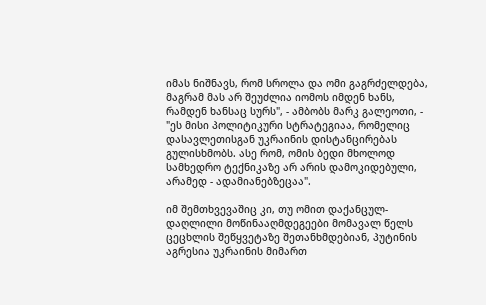იმას ნიშნავს, რომ სროლა და ომი გაგრძელდება, მაგრამ მას არ შეუძლია იომოს იმდენ ხანს, რამდენ ხანსაც სურს", - ამბობს მარკ გალეოთი, - "ეს მისი პოლიტიკური სტრატეგიაა, რომელიც დასავლეთისგან უკრაინის დისტანცირებას გულისხმობს. ასე რომ, ომის ბედი მხოლოდ სამხედრო ტექნიკაზე არ არის დამოკიდებული, არამედ - ადამიანებზეცაა".

იმ შემთხვევაშიც კი, თუ ომით დაქანცულ-დაღლილი მოწინააღმდეგეები მომავალ წელს ცეცხლის შეწყვეტაზე შეთანხმდებიან, პუტინის აგრესია უკრაინის მიმართ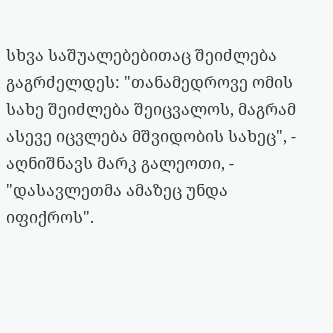სხვა საშუალებებითაც შეიძლება გაგრძელდეს: "თანამედროვე ომის სახე შეიძლება შეიცვალოს, მაგრამ ასევე იცვლება მშვიდობის სახეც", - აღნიშნავს მარკ გალეოთი, - "დასავლეთმა ამაზეც უნდა იფიქროს".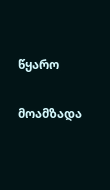წყარო

მოამზადა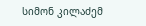სიმონ კილაძემ